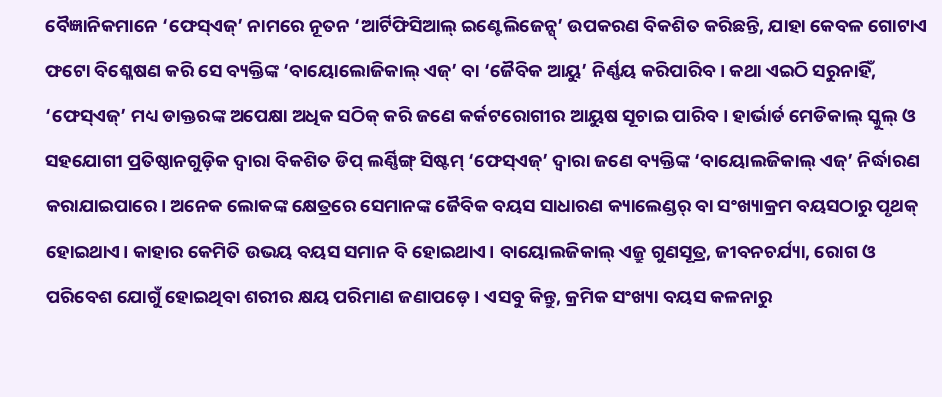ବୈଜ୍ଞାନିକମାନେ ‘ଫେସ୍ଏଜ୍’ ନାମରେ ନୂତନ ‘ଆର୍ଟିଫିସିଆଲ୍ ଇଣ୍ଟେଲିଜେନ୍ସ୍’ ଉପକରଣ ବିକଶିତ କରିଛନ୍ତି, ଯାହା କେବଳ ଗୋଟାଏ ଫଟୋ ବିଶ୍ଳେଷଣ କରି ସେ ବ୍ୟକ୍ତିଙ୍କ ‘ବାୟୋଲୋଜିକାଲ୍ ଏଜ୍’ ବା ‘ଜୈବିକ ଆୟୁ’ ନିର୍ଣ୍ଣୟ କରିପାରିବ। କଥା ଏଇଠି ସରୁନାହିଁ, ‘ଫେସ୍ଏଜ୍’ ମଧ୍ୟ ଡାକ୍ତରଙ୍କ ଅପେକ୍ଷା ଅଧିକ ସଠିକ୍ କରି ଜଣେ କର୍କଟରୋଗୀର ଆୟୁଷ ସୂଚାଇ ପାରିବ। ହାର୍ଭାର୍ଡ ମେଡିକାଲ୍ ସ୍କୁଲ୍ ଓ ସହଯୋଗୀ ପ୍ରତିଷ୍ଠାନଗୁଡ଼ିକ ଦ୍ବାରା ବିକଶିତ ଡିପ୍ ଲର୍ଣ୍ଣିଙ୍ଗ୍ ସିଷ୍ଟମ୍ ‘ଫେସ୍ଏଜ୍’ ଦ୍ବାରା ଜଣେ ବ୍ୟକ୍ତିଙ୍କ ‘ବାୟୋଲଜିକାଲ୍ ଏଜ୍’ ନିର୍ଦ୍ଧାରଣ କରାଯାଇପାରେ। ଅନେକ ଲୋକଙ୍କ କ୍ଷେତ୍ରରେ ସେମାନଙ୍କ ଜୈବିକ ବୟସ ସାଧାରଣ କ୍ୟାଲେଣ୍ଡର୍ ବା ସଂଖ୍ୟାକ୍ରମ ବୟସଠାରୁ ପୃଥକ୍ ହୋଇଥାଏ। କାହାର କେମିତି ଉଭୟ ବୟସ ସମାନ ବି ହୋଇଥାଏ। ବାୟୋଲଜିକାଲ୍ ଏଜ୍ରୁ ଗୁଣସୂତ୍ର, ଜୀବନଚର୍ଯ୍ୟା, ରୋଗ ଓ ପରିବେଶ ଯୋଗୁଁ ହୋଇଥିବା ଶରୀର କ୍ଷୟ ପରିମାଣ ଜଣାପଡ଼େ। ଏସବୁ କିନ୍ତୁ, କ୍ରମିକ ସଂଖ୍ୟା ବୟସ କଳନାରୁ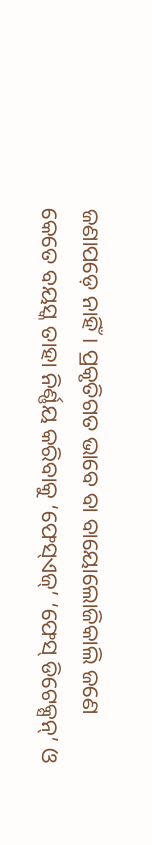ଜଣାପଡ଼େ ନାହିଁ। ପ୍ରକୃତିଗତ ଭାବେ ବା ବାୟୋଲୋଜିକାଲି ଜଣେ କେତେ ବୟସ୍କ ତାହା ନିର୍ଣ୍ଣୟ କରିବାକୁ ‘ଫେସ୍ଏଜ୍’ ‘ଫେସ୍ ଡିଟେକ୍ସନ୍’ ଓ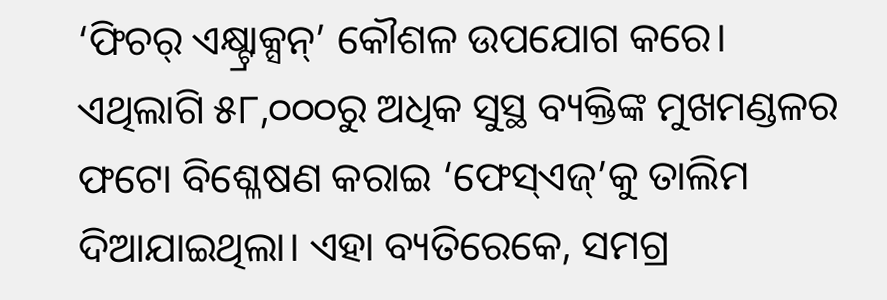‘ଫିଚର୍ ଏକ୍ଷ୍ଟ୍ରାକ୍ସନ୍’ କୌଶଳ ଉପଯୋଗ କରେ। ଏଥିଲାଗି ୫୮,୦୦୦ରୁ ଅଧିକ ସୁସ୍ଥ ବ୍ୟକ୍ତିଙ୍କ ମୁଖମଣ୍ଡଳର ଫଟୋ ବିଶ୍ଳେଷଣ କରାଇ ‘ଫେସ୍ଏଜ୍’କୁ ତାଲିମ ଦିଆଯାଇଥିଲା। ଏହା ବ୍ୟତିରେକେ, ସମଗ୍ର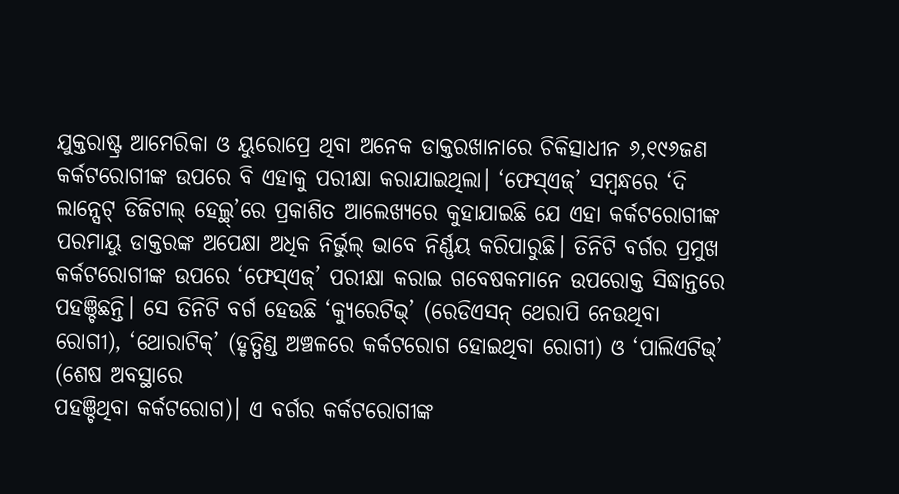ଯୁକ୍ତରାଷ୍ଟ୍ର ଆମେରିକା ଓ ୟୁରୋପ୍ରେ ଥିବା ଅନେକ ଡାକ୍ତରଖାନାରେ ଚିକିତ୍ସାଧୀନ ୬,୧୯୬ଜଣ କର୍କଟରୋଗୀଙ୍କ ଉପରେ ବି ଏହାକୁ ପରୀକ୍ଷା କରାଯାଇଥିଲା। ‘ଫେସ୍ଏଜ୍’ ସମ୍ବନ୍ଧରେ ‘ଦି ଲାନ୍ସେଟ୍ ଡିଜିଟାଲ୍ ହେଲ୍ଥ୍’ରେ ପ୍ରକାଶିତ ଆଲେଖ୍ୟରେ କୁହାଯାଇଛି ଯେ ଏହା କର୍କଟରୋଗୀଙ୍କ ପରମାୟୁ ଡାକ୍ତରଙ୍କ ଅପେକ୍ଷା ଅଧିକ ନିର୍ଭୁଲ୍ ଭାବେ ନିର୍ଣ୍ଣୟ କରିପାରୁଛି। ତିନିଟି ବର୍ଗର ପ୍ରମୁଖ କର୍କଟରୋଗୀଙ୍କ ଉପରେ ‘ଫେସ୍ଏଜ୍’ ପରୀକ୍ଷା କରାଇ ଗବେଷକମାନେ ଉପରୋକ୍ତ ସିଦ୍ଧାନ୍ତରେ ପହଞ୍ଚିଛନ୍ତି। ସେ ତିନିଟି ବର୍ଗ ହେଉଛି ‘କ୍ୟୁରେଟିଭ୍’ (ରେଡିଏସନ୍ ଥେରାପି ନେଉଥିବା ରୋଗୀ), ‘ଥୋରାଟିକ୍’ (ହୃତ୍ପିଣ୍ଡ ଅଞ୍ଚଳରେ କର୍କଟରୋଗ ହୋଇଥିବା ରୋଗୀ) ଓ ‘ପାଲିଏଟିଭ୍’ (ଶେଷ ଅବସ୍ଥାରେ
ପହଞ୍ଚିଥିବା କର୍କଟରୋଗ)। ଏ ବର୍ଗର କର୍କଟରୋଗୀଙ୍କ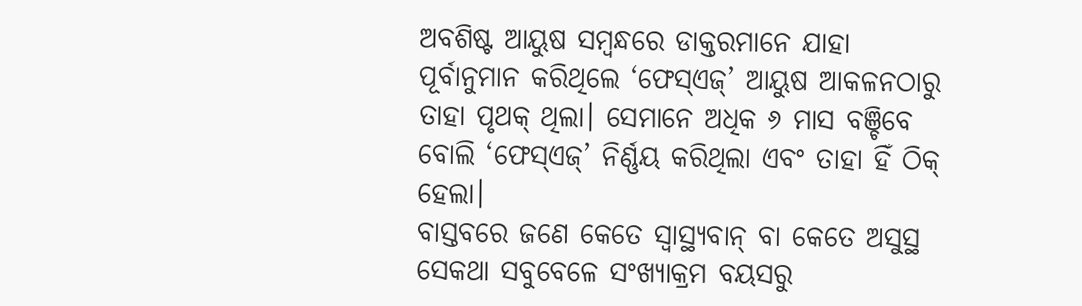ଅବଶିଷ୍ଟ ଆୟୁଷ ସମ୍ବନ୍ଧରେ ଡାକ୍ତରମାନେ ଯାହା ପୂର୍ବାନୁମାନ କରିଥିଲେ ‘ଫେସ୍ଏଜ୍’ ଆୟୁଷ ଆକଳନଠାରୁ ତାହା ପୃଥକ୍ ଥିଲା। ସେମାନେ ଅଧିକ ୬ ମାସ ବଞ୍ଚିବେ ବୋଲି ‘ଫେସ୍ଏଜ୍’ ନିର୍ଣ୍ଣୟ କରିଥିଲା ଏବଂ ତାହା ହିଁ ଠିକ୍ ହେଲା।
ବାସ୍ତବରେ ଜଣେ କେତେ ସ୍ବାସ୍ଥ୍ୟବାନ୍ ବା କେତେ ଅସୁସ୍ଥ ସେକଥା ସବୁବେଳେ ସଂଖ୍ୟାକ୍ରମ ବୟସରୁ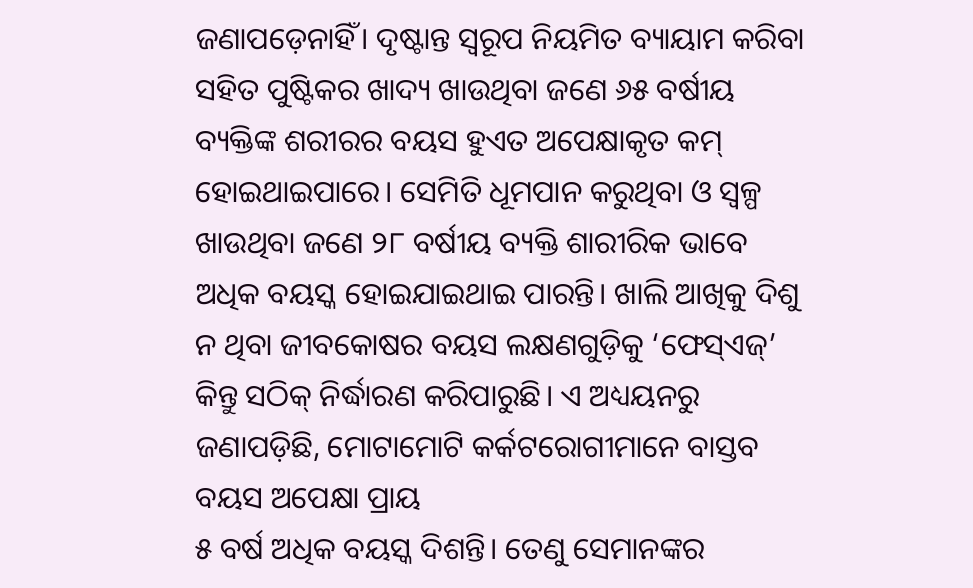ଜଣାପଡ଼େନାହିଁ। ଦୃଷ୍ଟାନ୍ତ ସ୍ବରୂପ ନିୟମିତ ବ୍ୟାୟାମ କରିବା ସହିତ ପୁଷ୍ଟିକର ଖାଦ୍ୟ ଖାଉଥିବା ଜଣେ ୬୫ ବର୍ଷୀୟ ବ୍ୟକ୍ତିଙ୍କ ଶରୀରର ବୟସ ହୁଏତ ଅପେକ୍ଷାକୃତ କମ୍ ହୋଇଥାଇପାରେ। ସେମିତି ଧୂମପାନ କରୁଥିବା ଓ ସ୍ବଳ୍ପ ଖାଉଥିବା ଜଣେ ୨୮ ବର୍ଷୀୟ ବ୍ୟକ୍ତି ଶାରୀରିକ ଭାବେ ଅଧିକ ବୟସ୍କ ହୋଇଯାଇଥାଇ ପାରନ୍ତି। ଖାଲି ଆଖିକୁ ଦିଶୁ ନ ଥିବା ଜୀବକୋଷର ବୟସ ଲକ୍ଷଣଗୁଡ଼ିକୁ ‘ଫେସ୍ଏଜ୍’ କିନ୍ତୁ ସଠିକ୍ ନିର୍ଦ୍ଧାରଣ କରିପାରୁଛି। ଏ ଅଧ୍ୟୟନରୁ ଜଣାପଡ଼ିଛି, ମୋଟାମୋଟି କର୍କଟରୋଗୀମାନେ ବାସ୍ତବ ବୟସ ଅପେକ୍ଷା ପ୍ରାୟ
୫ ବର୍ଷ ଅଧିକ ବୟସ୍କ ଦିଶନ୍ତି। ତେଣୁ ସେମାନଙ୍କର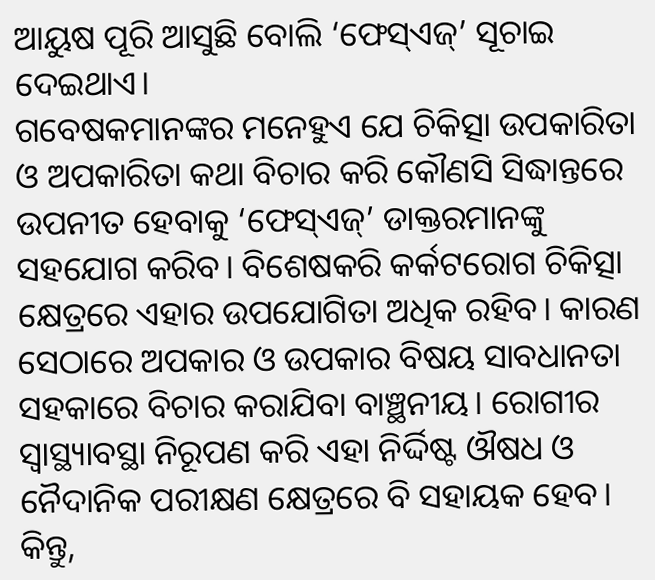ଆୟୁଷ ପୂରି ଆସୁଛି ବୋଲି ‘ଫେସ୍ଏଜ୍’ ସୂଚାଇ ଦେଇଥାଏ।
ଗବେଷକମାନଙ୍କର ମନେହୁଏ ଯେ ଚିକିତ୍ସା ଉପକାରିତା ଓ ଅପକାରିତା କଥା ବିଚାର କରି କୌଣସି ସିଦ୍ଧାନ୍ତରେ ଉପନୀତ ହେବାକୁ ‘ଫେସ୍ଏଜ୍’ ଡାକ୍ତରମାନଙ୍କୁ ସହଯୋଗ କରିବ। ବିଶେଷକରି କର୍କଟରୋଗ ଚିକିତ୍ସା କ୍ଷେତ୍ରରେ ଏହାର ଉପଯୋଗିତା ଅଧିକ ରହିବ। କାରଣ ସେଠାରେ ଅପକାର ଓ ଉପକାର ବିଷୟ ସାବଧାନତା ସହକାରେ ବିଚାର କରାଯିବା ବାଞ୍ଛନୀୟ। ରୋଗୀର ସ୍ବାସ୍ଥ୍ୟାବସ୍ଥା ନିରୂପଣ କରି ଏହା ନିର୍ଦ୍ଦିଷ୍ଟ ଔଷଧ ଓ ନୈଦାନିକ ପରୀକ୍ଷଣ କ୍ଷେତ୍ରରେ ବି ସହାୟକ ହେବ। କିନ୍ତୁ,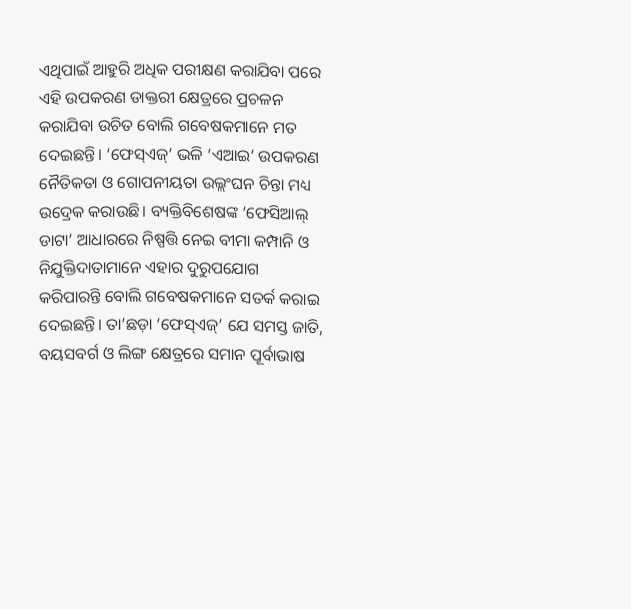ଏଥିପାଇଁ ଆହୁରି ଅଧିକ ପରୀକ୍ଷଣ କରାଯିବା ପରେ ଏହି ଉପକରଣ ଡାକ୍ତରୀ କ୍ଷେତ୍ରରେ ପ୍ରଚଳନ କରାଯିବା ଉଚିତ ବୋଲି ଗବେଷକମାନେ ମତ ଦେଇଛନ୍ତି। ‘ଫେସ୍ଏଜ୍’ ଭଳି ‘ଏଆଇ’ ଉପକରଣ ନୈତିକତା ଓ ଗୋପନୀୟତା ଉଲ୍ଲଂଘନ ଚିନ୍ତା ମଧ୍ୟ ଉଦ୍ରେକ କରାଉଛି। ବ୍ୟକ୍ତିବିଶେଷଙ୍କ ‘ଫେସିଆଲ୍ ଡାଟା’ ଆଧାରରେ ନିଷ୍ପତ୍ତି ନେଇ ବୀମା କମ୍ପାନି ଓ ନିଯୁକ୍ତିଦାତାମାନେ ଏହାର ଦୁରୁପଯୋଗ କରିପାରନ୍ତି ବୋଲି ଗବେଷକମାନେ ସତର୍କ କରାଇ ଦେଇଛନ୍ତି। ତା’ଛଡ଼ା ‘ଫେସ୍ଏଜ୍’ ଯେ ସମସ୍ତ ଜାତି, ବୟସବର୍ଗ ଓ ଲିଙ୍ଗ କ୍ଷେତ୍ରରେ ସମାନ ପୂର୍ବାଭାଷ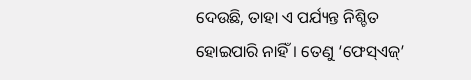ଦେଉଛି, ତାହା ଏ ପର୍ଯ୍ୟନ୍ତ ନିଶ୍ଚିତ ହୋଇପାରି ନାହିଁ। ତେଣୁ ‘ଫେସ୍ଏଜ୍’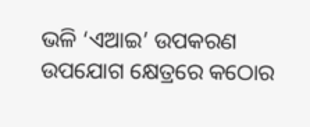ଭଳି ‘ଏଆଇ’ ଉପକରଣ ଉପଯୋଗ କ୍ଷେତ୍ରରେ କଠୋର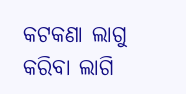କଟକଣା ଲାଗୁ କରିବା ଲାଗି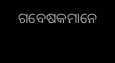ଗବେଷକମାନେ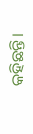କହିଛନ୍ତି।